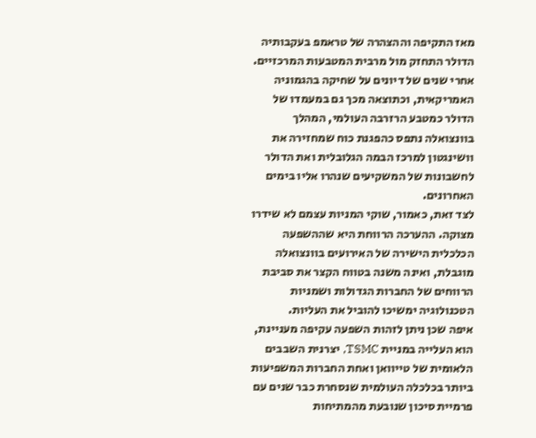מאז התקיפה וההצהרה של טראמפ בעקבותיה הדולר התחזק מול מרבית המטבעות המרכזיים. אחרי שנים של דיונים על שחיקה בהגמוניה האמריקאית, וכתוצאה מכך גם במעמדו של הדולר כמטבע הרזרבה העולמי, המהלך בוונצואלה נתפס כהפגנת כוח שמחזירה את וושינגטון למרכז הבמה הגלובלית ואת הדולר לחשבונות של המשקיעים שנהרו אליו בימים האחרונים.
לצד זאת, כאמור, שוקי המניות עצמם לא שידרו מצוקה. ההערכה הרווחת היא שההשפעה הכלכלית הישירה של האירועים בוונצואלה מוגבלת, ואינה משנה בטווח הקצר את סביבת הרווחים של החברות הגדולות ושמניות הטכנולוגיה ימשיכו להוביל את העליות.
איפה שכן ניתן לזהות השפעה עקיפה מעניינת, הוא העלייה במניית TSMC, יצרנית השבבים הלאומית של טייוואן ואחת החברות המשפיעות ביותר בכלכלה העולמית שנסחרת כבר שנים עם פרמיית סיכון שנובעת מהמתיחות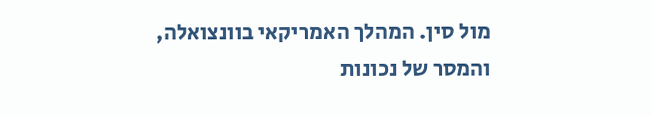מול סין. המהלך האמריקאי בוונצואלה, והמסר של נכונות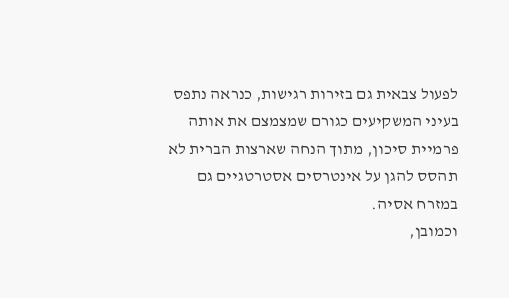לפעול צבאית גם בזירות רגישות, כנראה נתפס בעיני המשקיעים כגורם שמצמצם את אותה פרמיית סיכון, מתוך הנחה שארצות הברית לא תהסס להגן על אינטרסים אסטרטגיים גם במזרח אסיה.
וכמובן,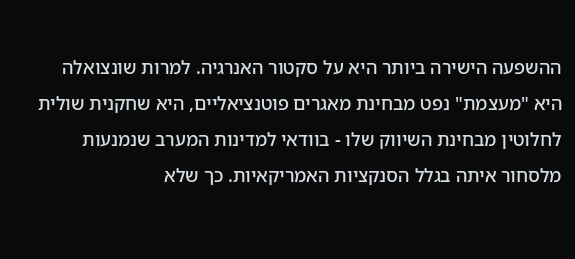ההשפעה הישירה ביותר היא על סקטור האנרגיה. למרות שונצואלה היא "מעצמת" נפט מבחינת מאגרים פוטנציאליים, היא שחקנית שולית לחלוטין מבחינת השיווק שלו - בוודאי למדינות המערב שנמנעות מלסחור איתה בגלל הסנקציות האמריקאיות. כך שלא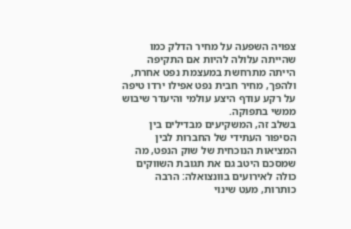צפויה השפעה על מחיר הדלק כמו שהייתה עלולה להיות אם התקיפה הייתה מתרחשת במעצמת נפט אחרת, ולהפך, מחיר חבית נפט אפילו ירדו טיפה על רקע עודף היצע עולמי והיעדר שיבוש ממשי בתפוקה.
בשלב זה, המשקיעים מבדילים בין הסיפור העתידי של החברות לבין המציאות הנוכחית של שוק הנפט, מה שמסכם היטב גם את תגובת השווקים כולה לאירועים בוונצואלה: הרבה כותרות, מעט שינוי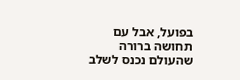בפועל, אבל עם תחושה ברורה שהעולם נכנס לשלב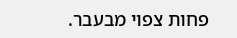פחות צפוי מבעבר.